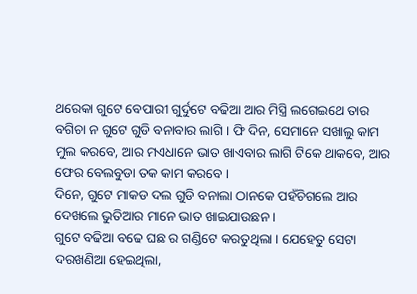ଥରେକା ଗୁଟେ ବେପାରୀ ଗୁର୍ଦୁଟେ ବଢିଆ ଆର ମିସ୍ତ୍ରି ଲଗେଇଥେ ତାର ବଗିଚା ନ ଗୁଟେ ଗୁଡି ବନାବାର ଲାଗି । ଫି ଦିନ, ସେମାନେ ସଖାଲୁ କାମ ମୁଲ କରବେ, ଆର ମଏଧାନେ ଭାତ ଖାଏବାର ଲାଗି ଟିକେ ଥାକବେ, ଆର ଫେର ବେଲବୁଡା ତକ କାମ କରବେ ।
ଦିନେ, ଗୁଟେ ମାକଡ ଦଲ ଗୁଡି ବନାଲା ଠାନକେ ପହଁଚିଗଲେ ଆର ଦେଖଲେ ଭୁତିଆର ମାନେ ଭାତ ଖାଇଯାଉଛନ ।
ଗୁଟେ ବଢିଆ ବଢେ ଘଛ ର ଗଣ୍ଡିଟେ କରତୁଥିଲା । ଯେହେତୁ ସେଟା ଦରଖଣିଆ ହେଇଥିଲା,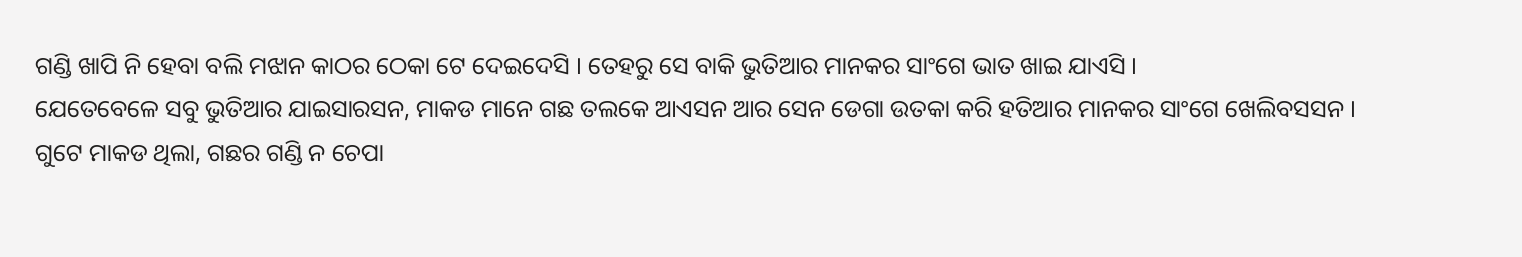ଗଣ୍ଡି ଖାପି ନି ହେବା ବଲି ମଝାନ କାଠର ଠେକା ଟେ ଦେଇଦେସି । ତେହରୁ ସେ ବାକି ଭୁତିଆର ମାନକର ସାଂଗେ ଭାତ ଖାଇ ଯାଏସି ।
ଯେତେବେଳେ ସବୁ ଭୁତିଆର ଯାଇସାରସନ, ମାକଡ ମାନେ ଗଛ ତଲକେ ଆଏସନ ଆର ସେନ ଡେଗା ଉତକା କରି ହତିଆର ମାନକର ସାଂଗେ ଖେଲିବସସନ ।
ଗୁଟେ ମାକଡ ଥିଲା, ଗଛର ଗଣ୍ଡି ନ ଚେପା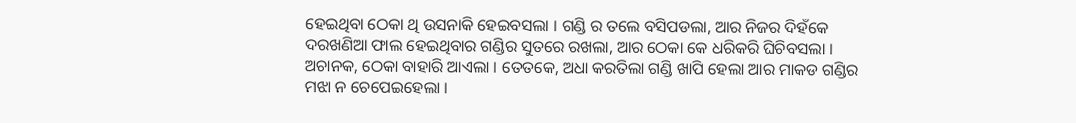ହେଇଥିବା ଠେକା ଥି ଉସନାକି ହେଇବସଲା । ଗଣ୍ଡି ର ତଲେ ବସିପଡଲା, ଆର ନିଜର ଦିହଁକେ ଦରଖଣିଆ ଫାଲ ହେଇଥିବାର ଗଣ୍ଡିର ସୁତରେ ରଖଲା, ଆର ଠେକା କେ ଧରିକରି ଘିଚିବସଲା ।
ଅଚାନକ, ଠେକା ବାହାରି ଆଏଲା । ତେତକେ, ଅଧା କରତିଲା ଗଣ୍ଡି ଖାପି ହେଲା ଆର ମାକଡ ଗଣ୍ଡିର ମଝା ନ ଚେପେଇହେଲା ।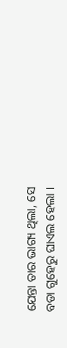ଯେନ୍ତା ତାର ଭାଗ୍ୟ ଥିଲା, ସେ ବଡା ଗୁହେରୁ ଘାଏଲ ହେଲା ।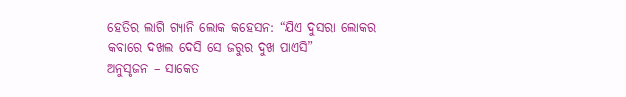ହେତିର ଲାଗି ଗ୍ୟାନି ଲୋକ କହେସନ: “ଯିଏ ଦୁସରା ଲୋକର କବାରେ ଦଖଲ ଦେସି ସେ ଜରୁର ଦୁଖ ପାଏସି”
ଅନୁସୃଜନ – ସାକେତ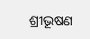ଶ୍ରୀଭୂଷଣ